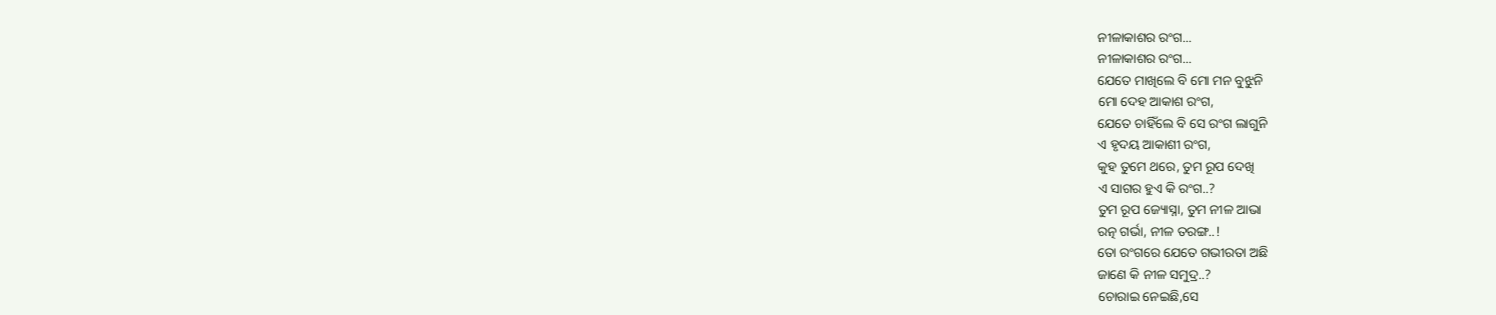ନୀଳାକାଶର ରଂଗ...
ନୀଳାକାଶର ରଂଗ...
ଯେତେ ମାଖିଲେ ବି ମୋ ମନ ବୁଝୁନି
ମୋ ଦେହ ଆକାଶ ରଂଗ,
ଯେତେ ଚାହିଁଲେ ବି ସେ ରଂଗ ଲାଗୁନି
ଏ ହୃଦୟ ଆକାଶୀ ରଂଗ,
କୁହ ତୁମେ ଥରେ, ତୁମ ରୂପ ଦେଖି
ଏ ସାଗର ହୁଏ କି ରଂଗ..?
ତୁମ ରୂପ ଜ୍ୟୋସ୍ନା, ତୁମ ନୀଳ ଆଭା
ରତ୍ନ ଗର୍ଭା, ନୀଳ ତରଙ୍ଗ..!
ତୋ ରଂଗରେ ଯେତେ ଗଭୀରତା ଅଛି
ଜାଣେ କି ନୀଳ ସମୁଦ୍ର..?
ଚୋରାଇ ନେଇଛି,ସେ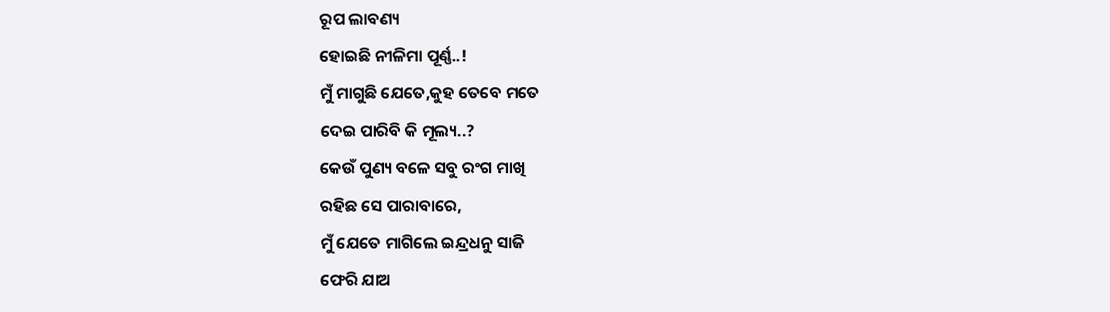ରୂପ ଲାବଣ୍ୟ
ହୋଇଛି ନୀଳିମା ପୂର୍ଣ୍ଣ..!
ମୁଁ ମାଗୁଛି ଯେତେ,କୁହ ତେବେ ମତେ
ଦେଇ ପାରିବି କି ମୂଲ୍ୟ..?
କେଉଁ ପୁଣ୍ୟ ବଳେ ସବୁ ରଂଗ ମାଖି
ରହିଛ ସେ ପାରାବାରେ,
ମୁଁ ଯେତେ ମାଗିଲେ ଇନ୍ଦ୍ରଧନୁ ସାଜି
ଫେରି ଯାଅ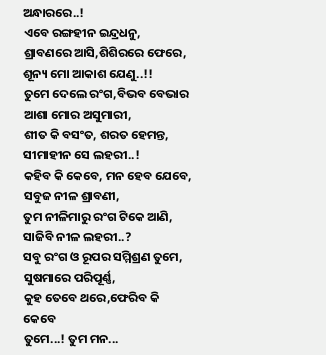ଅନ୍ଧାରରେ..!
ଏବେ ରଙ୍ଗହୀନ ଇନ୍ଦ୍ରଧନୁ,
ଶ୍ରାବଣରେ ଆସି,ଶିଶିରରେ ଫେରେ,
ଶୂନ୍ୟ ମୋ ଆକାଶ ଯେଣୁ..!!
ତୁମେ ଦେଲେ ରଂଗ,ବିଭବ ବେଭାର
ଆଶା ମୋର ଅସୁମାରୀ,
ଶୀତ କି ବସଂତ, ଶରତ ହେମନ୍ତ,
ସୀମାହୀନ ସେ ଲହରୀ..!
କହିବ କି କେବେ, ମନ ହେବ ଯେବେ,
ସବୁଜ ନୀଳ ଶ୍ରାବଣୀ,
ତୁମ ନୀଳିମାରୁ ରଂଗ ଟିକେ ଆଣି,
ସାଜିବି ନୀଳ ଲହରୀ..?
ସବୁ ରଂଗ ଓ ରୂପର ସମ୍ମିଶ୍ରଣ ତୁମେ,
ସୁଷମାରେ ପରିପୂର୍ଣ୍ଣ,
କୁହ ତେବେ ଥରେ,ଫେରିବ କି କେବେ
ତୁମେ...! ତୁମ ମନ...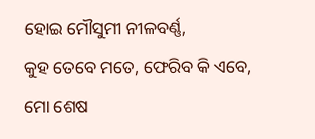ହୋଇ ମୌସୁମୀ ନୀଳବର୍ଣ୍ଣ,
କୁହ ତେବେ ମତେ, ଫେରିବ କି ଏବେ,
ମୋ ଶେଷ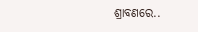ଶ୍ରାବଣରେ..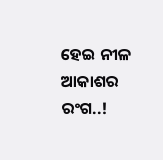ହେଇ ନୀଳ ଆକାଶର ରଂଗ..!